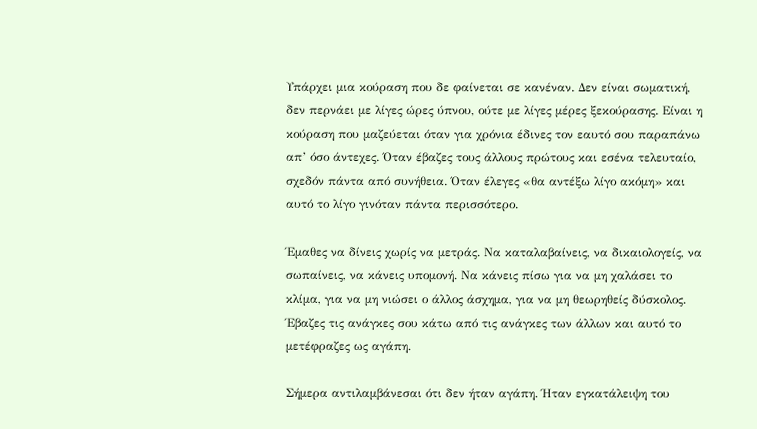Υπάρχει μια κούραση που δε φαίνεται σε κανέναν. Δεν είναι σωματική, δεν περνάει με λίγες ώρες ύπνου, ούτε με λίγες μέρες ξεκούρασης. Είναι η κούραση που μαζεύεται όταν για χρόνια έδινες τον εαυτό σου παραπάνω απ’ όσο άντεχες. Όταν έβαζες τους άλλους πρώτους και εσένα τελευταίο, σχεδόν πάντα από συνήθεια. Όταν έλεγες «θα αντέξω λίγο ακόμη» και αυτό το λίγο γινόταν πάντα περισσότερο.

Έμαθες να δίνεις χωρίς να μετράς. Να καταλαβαίνεις, να δικαιολογείς, να σωπαίνεις, να κάνεις υπομονή. Να κάνεις πίσω για να μη χαλάσει το κλίμα, για να μη νιώσει ο άλλος άσχημα, για να μη θεωρηθείς δύσκολος. Έβαζες τις ανάγκες σου κάτω από τις ανάγκες των άλλων και αυτό το μετέφραζες ως αγάπη.

Σήμερα αντιλαμβάνεσαι ότι δεν ήταν αγάπη. Ήταν εγκατάλειψη του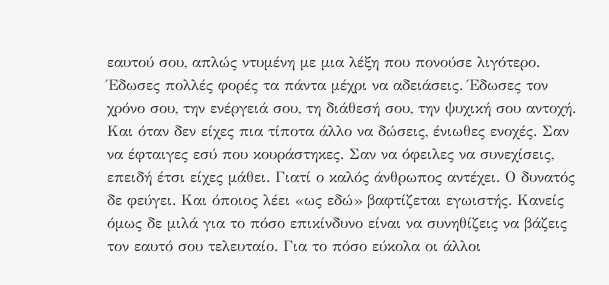εαυτού σου, απλώς ντυμένη με μια λέξη που πονούσε λιγότερο. Έδωσες πολλές φορές τα πάντα μέχρι να αδειάσεις. Έδωσες τον χρόνο σου, την ενέργειά σου, τη διάθεσή σου, την ψυχική σου αντοχή. Και όταν δεν είχες πια τίποτα άλλο να δώσεις, ένιωθες ενοχές. Σαν να έφταιγες εσύ που κουράστηκες. Σαν να όφειλες να συνεχίσεις, επειδή έτσι είχες μάθει. Γιατί ο καλός άνθρωπος αντέχει. Ο δυνατός δε φεύγει. Και όποιος λέει «ως εδώ» βαφτίζεται εγωιστής. Κανείς όμως δε μιλά για το πόσο επικίνδυνο είναι να συνηθίζεις να βάζεις τον εαυτό σου τελευταίο. Για το πόσο εύκολα οι άλλοι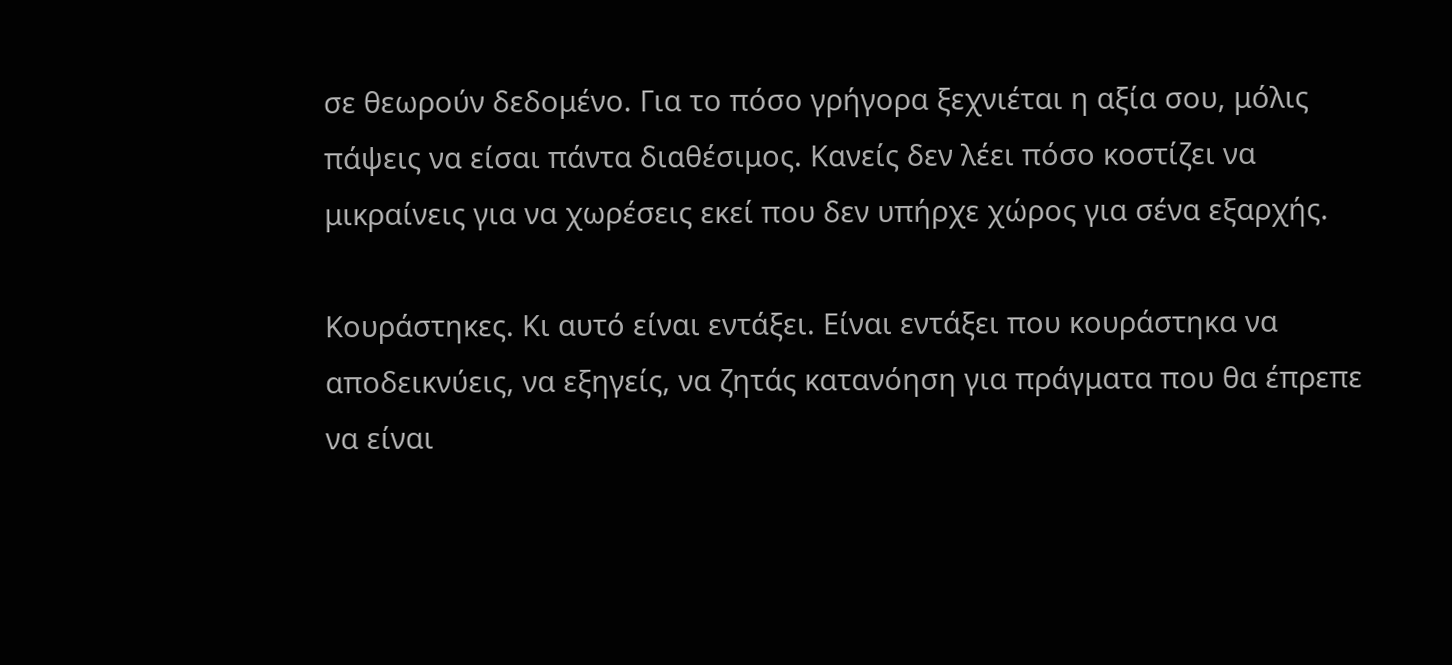σε θεωρούν δεδομένο. Για το πόσο γρήγορα ξεχνιέται η αξία σου, μόλις πάψεις να είσαι πάντα διαθέσιμος. Κανείς δεν λέει πόσο κοστίζει να μικραίνεις για να χωρέσεις εκεί που δεν υπήρχε χώρος για σένα εξαρχής.

Κουράστηκες. Κι αυτό είναι εντάξει. Είναι εντάξει που κουράστηκα να αποδεικνύεις, να εξηγείς, να ζητάς κατανόηση για πράγματα που θα έπρεπε να είναι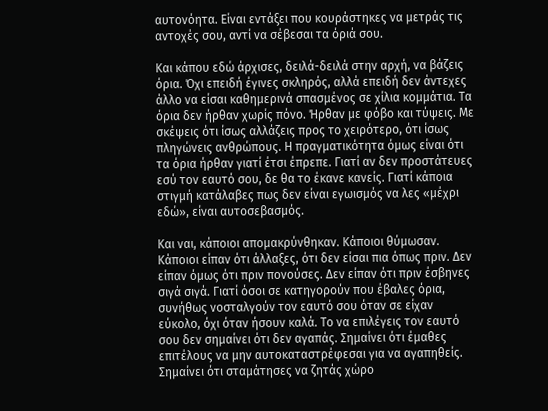αυτονόητα. Είναι εντάξει που κουράστηκες να μετράς τις αντοχές σου, αντί να σέβεσαι τα όριά σου.

Και κάπου εδώ άρχισες, δειλά-δειλά στην αρχή, να βάζεις όρια. Όχι επειδή έγινες σκληρός, αλλά επειδή δεν άντεχες άλλο να είσαι καθημερινά σπασμένος σε χίλια κομμάτια. Τα όρια δεν ήρθαν χωρίς πόνο. Ήρθαν με φόβο και τύψεις. Με σκέψεις ότι ίσως αλλάζεις προς το χειρότερο, ότι ίσως πληγώνεις ανθρώπους. Η πραγματικότητα όμως είναι ότι τα όρια ήρθαν γιατί έτσι έπρεπε. Γιατί αν δεν προστάτευες εσύ τον εαυτό σου, δε θα το έκανε κανείς. Γιατί κάποια στιγμή κατάλαβες πως δεν είναι εγωισμός να λες «μέχρι εδώ», είναι αυτοσεβασμός.

Και ναι, κάποιοι απομακρύνθηκαν. Κάποιοι θύμωσαν. Κάποιοι είπαν ότι άλλαξες, ότι δεν είσαι πια όπως πριν. Δεν είπαν όμως ότι πριν πονούσες. Δεν είπαν ότι πριν έσβηνες σιγά σιγά. Γιατί όσοι σε κατηγορούν που έβαλες όρια, συνήθως νοσταλγούν τον εαυτό σου όταν σε είχαν εύκολο, όχι όταν ήσουν καλά. Το να επιλέγεις τον εαυτό σου δεν σημαίνει ότι δεν αγαπάς. Σημαίνει ότι έμαθες επιτέλους να μην αυτοκαταστρέφεσαι για να αγαπηθείς. Σημαίνει ότι σταμάτησες να ζητάς χώρο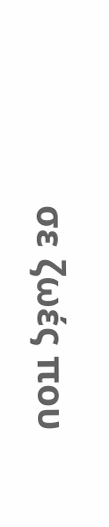σε ζωές που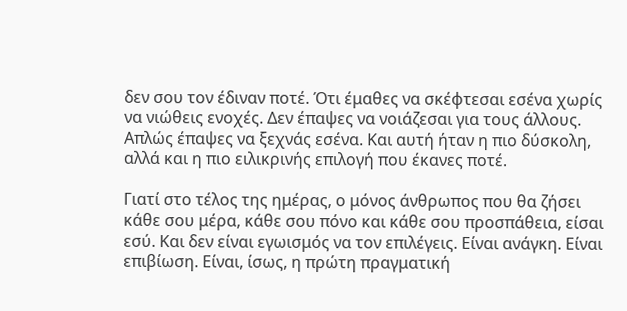δεν σου τον έδιναν ποτέ. Ότι έμαθες να σκέφτεσαι εσένα χωρίς να νιώθεις ενοχές. Δεν έπαψες να νοιάζεσαι για τους άλλους. Απλώς έπαψες να ξεχνάς εσένα. Και αυτή ήταν η πιο δύσκολη, αλλά και η πιο ειλικρινής επιλογή που έκανες ποτέ.

Γιατί στο τέλος της ημέρας, ο μόνος άνθρωπος που θα ζήσει κάθε σου μέρα, κάθε σου πόνο και κάθε σου προσπάθεια, είσαι εσύ. Και δεν είναι εγωισμός να τον επιλέγεις. Είναι ανάγκη. Είναι επιβίωση. Είναι, ίσως, η πρώτη πραγματική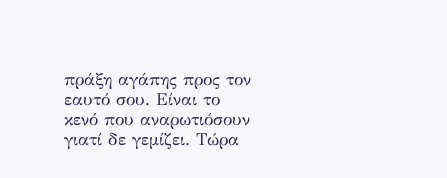πράξη αγάπης προς τον εαυτό σου. Είναι το κενό που αναρωτιόσουν γιατί δε γεμίζει. Τώρα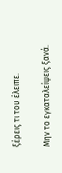ξέρεις τι του έλειπε.

Μην το εγκαταλείψεις ξανά.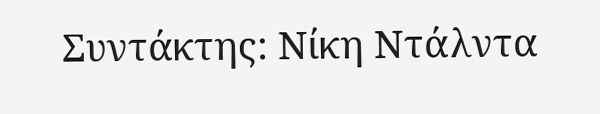Συντάκτης: Νίκη Ντάλντα